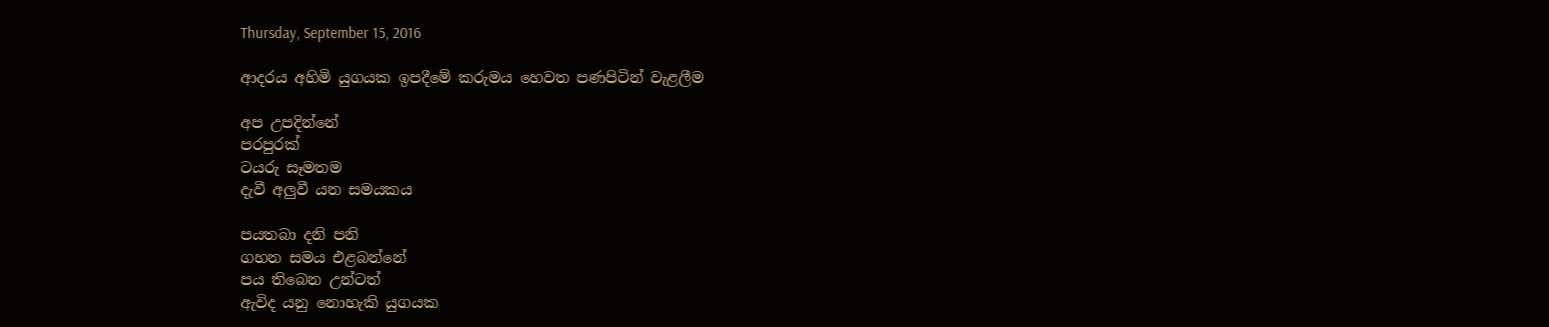Thursday, September 15, 2016

ආදරය අහිමි යුගයක ඉපදීමේ කරුමය හෙවත පණපිටින් වැළලීම

අප උපදින්නේ
පරපුරක්
ටයරු සෑමතම
දැවී අලුවී යන සමයකය

පයතබා දනි පනි
ගහන සමය එළබන්නේ
පය තිබෙන උන්ටත්
ඇවිද යනු නොහැකි යුගයක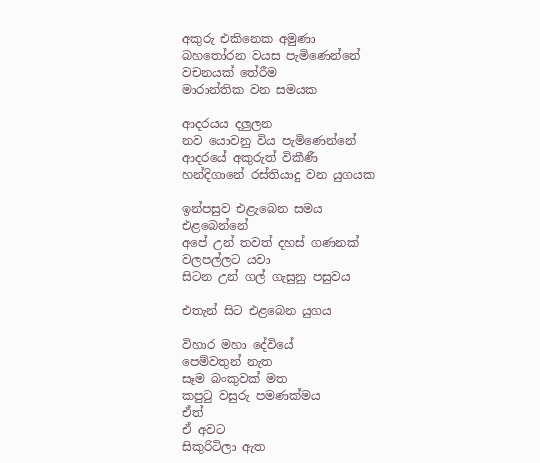අකුරු එකිනෙක අමුණා
බහතෝරන වයස පැමිණෙන්නේ
වචනයක් තේරීම
මාරාන්තික වන සමයක

ආදරයය දලුලන
නව යොවනු විය පැමිණෙන්නේ
ආදරයේ අකුරුත් විකීණී
හන්දිගානේ රස්තියාදු වන යුගයක

ඉන්පසුව එළැබෙන සමය
එළබෙන්නේ
අපේ උන් තවත් දහස් ගණනක්
වලපල්ලට යවා
සිටන උන් ගල් ගැසුනු පසුවය

එතැන් සිට එළබෙන යුගය

විහාර මහා දේවියේ
පෙම්වතුන් නැත
සෑම බංකුවක් මත
කපුටු වසුරු පමණක්මය
ඒත්
ඒ අවට
සිකුරිටිලා ඇත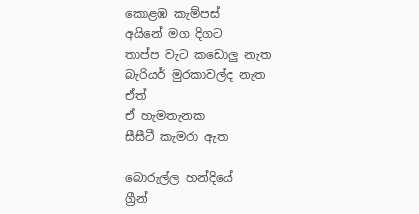කොළඹ කැම්පස්
අයිනේ මග දිගට
තාප්ප වැට කඩොලු නැත
බැරියර් මුරකාවල්ද නැත
ඒත්
ඒ හැමතැනක
සීසීටී කැමරා ඇත

බොරුල්ල හන්දියේ
ග්‍රීන්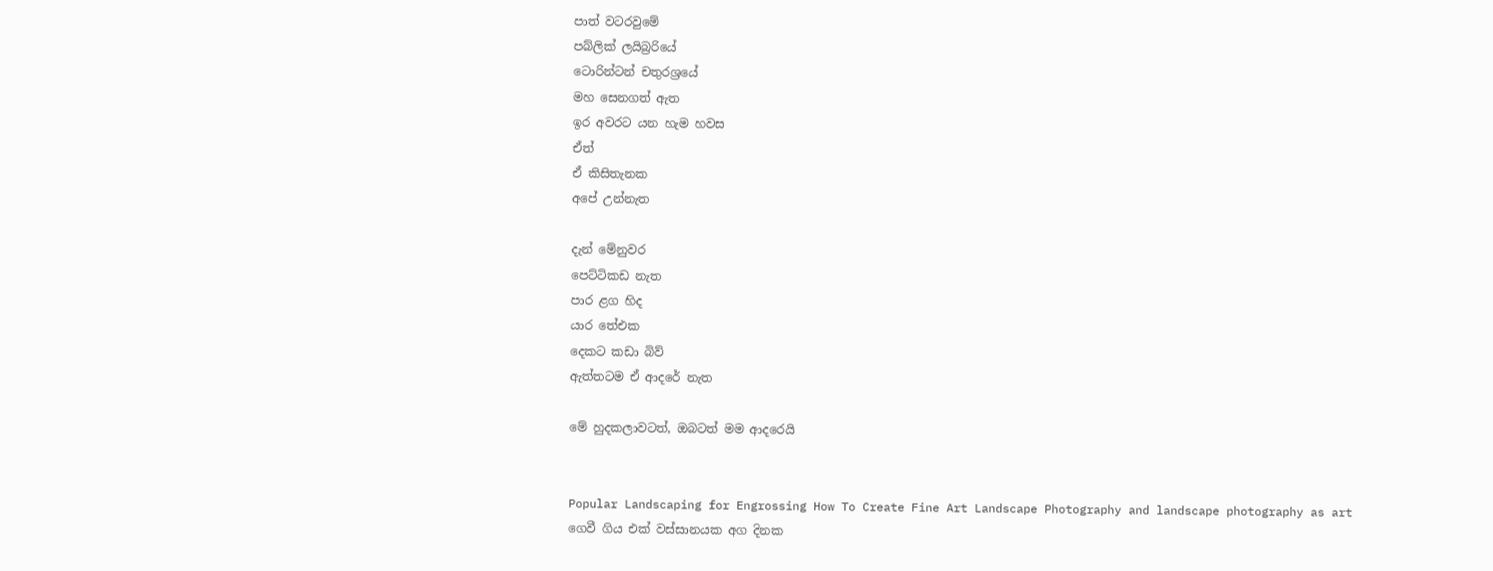පාත් වටරවුමේ
පබ්ලික් ලයිබ්‍රරියේ
ටොරින්ටන් චතුරශ්‍රයේ
මහ සෙනගත් ඇත
ඉර අවරට යන හැම හවස
ඒත්
ඒ කිසිතැනක
අපේ උන්නැත

දැන් මේනුවර
පෙට්ටිකඩ නැත
පාර ළග හිද
යාර තේඑක
දෙකට කඩා බිව්
ඇත්තටම ඒ ආදරේ නැත

මේ හුදකලාවටත්, ඔබටත් මම ආදරෙයි


Popular Landscaping for Engrossing How To Create Fine Art Landscape Photography and landscape photography as art
ගෙවී ගිය එක් වස්සානයක අග දිනක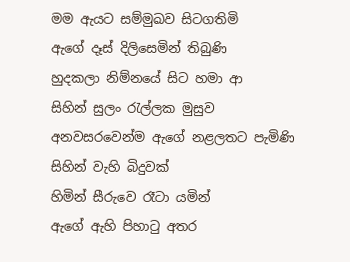මම ඇයට සම්මුඛව සිටගතිමි
ඇගේ දෑස් දිලිසෙමින් තිබුණි
හුදකලා නිම්නයේ සිට හමා ආ
සිහින් සුලං රැල්ලක මුසුව
අනවසරවෙන්ම ඇගේ නළලතට පැමිණි
සිහින් වැහි බිදුවක්
හිමින් සීරුවෙ රෑටා යමින්
ඇගේ ඇහි පිහාටු අතර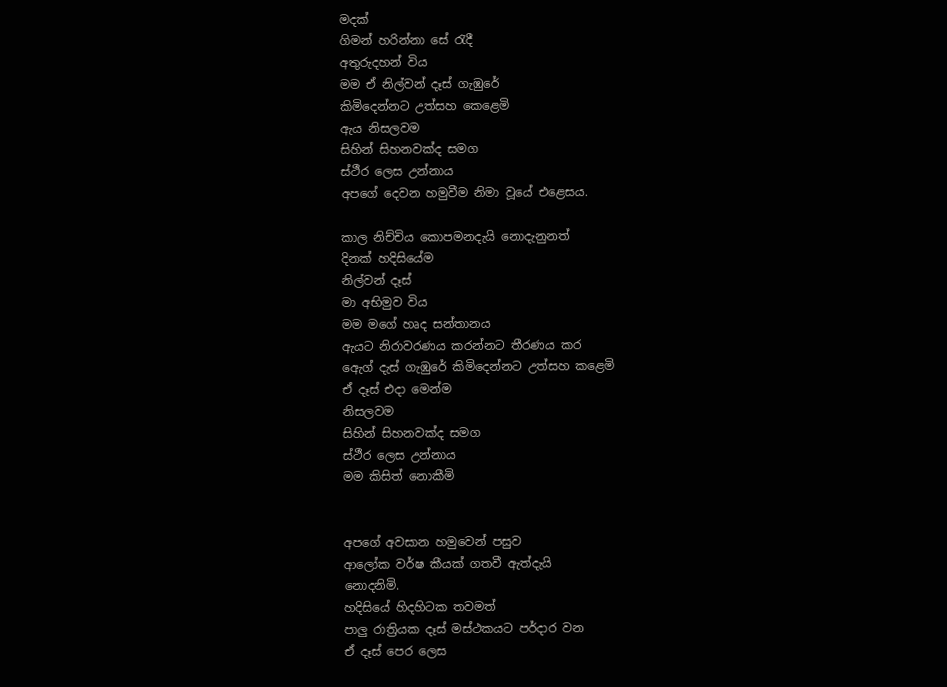මදක්
ගිමන් හරින්නා සේ රැදී
අතුරුදහන් විය
මම ඒ නිල්වන් දෑස් ගැඹුරේ
කිමිදෙන්නට උත්සහ කෙළෙමි
ඇය නිසලවම
සිහින් සිහනවක්ද සමග
ස්ථීර ලෙස උන්නාය
අපගේ දෙවන හමුවීම නිමා වූයේ එළෙසය.

කාල නිච්චිය කොපමනදැයි නොදැනුනත්
දිනක් හදිසියේම
නිල්වන් දෑස්
මා අභිමුව විය
මම මගේ හෘද සන්තානය
ඇයට නිරාවරණය කරන්නට තීරණය කර
ඇෙග් දැස් ගැඹුරේ කිමිදෙන්නට උත්සහ කළෙමි
ඒ දෑස් එදා මෙන්ම
නිසලවම
සිහින් සිහනවක්ද සමග
ස්ථීර ලෙස උන්නාය
මම කිසිත් නොකීමි


අපගේ අවසාන හමුවෙන් පසුව
ආලෝක වර්ෂ කීයක් ගතවී ඇත්දැයි
නොදනිමි.
හදිසියේ හිදහිටක තවමත්
පාලු රාත්‍රියක දෑස් මස්ථකයට පර්දාර වන
ඒ දෑස් පෙර ලෙස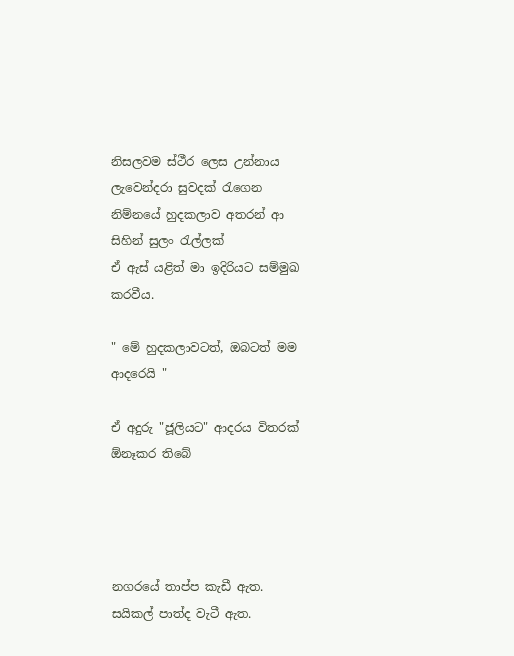නිසලවම ස්ථීර ලෙස උන්නාය
ලැවෙන්දරා සුවදක් රැගෙන
නිම්නයේ හුදකලාව අතරන් ආ
සිහින් සුලං රැල්ලක්
ඒ ඇස් යළිත් මා ඉදිරියට සම්මුඛ කරවීය.

" මේ හුදකලාවටත්, ඔබටත් මම ආදරෙයි "

ඒ අදුරු "ජූලියට" ආදරය විතරක් ඕනෑකර තිබේ




නගරයේ තාප්ප කැඩී ඇත.
සයිකල් පාත්ද වැටී ඇත.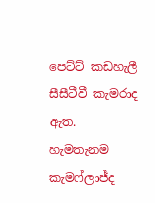පෙට්ට් කඩහැලී
සීසීටීවී කැමරාද ඇත.
හැමතැනම කැමෆ්ලාජ්ද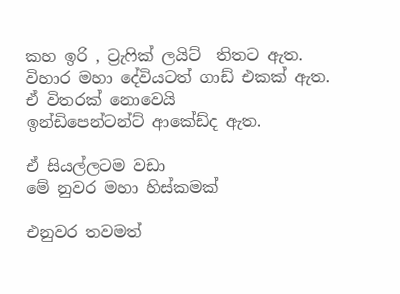කහ ඉරි , ට්‍රැෆික් ලයිට්  තිතට ඇත.
විහාර මහා දේවියටත් ගාඩ් එකක් ඇත.
ඒ විතරක් නොවෙයි
ඉන්ඩිපෙන්ටන්ට් ආකේඩ්ද ඇත.

ඒ සියල්ලටම වඩා
මේ නුවර මහා හිස්කමක්

එනුවර තවමත්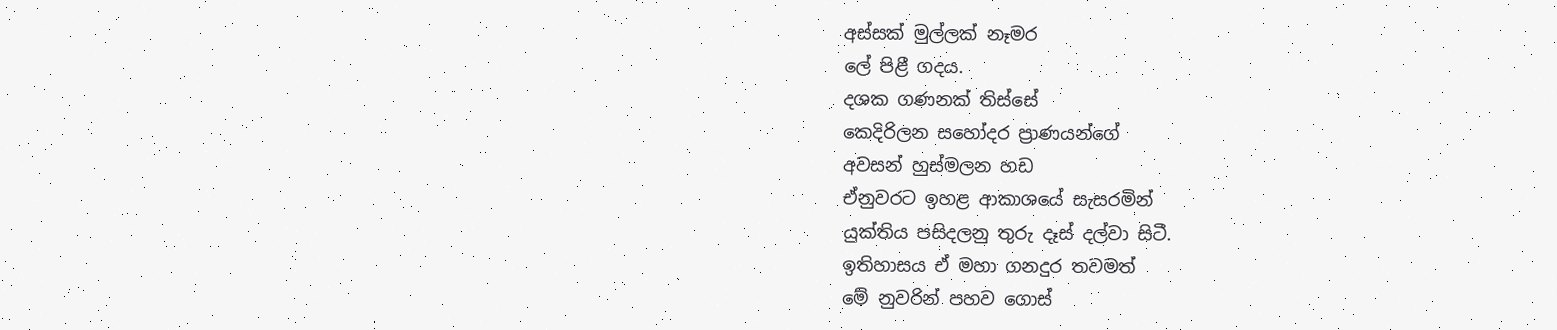අස්සක් මුල්ලක් නෑමර
ලේ පිළී ගදය.
දශක ගණනක් තිස්සේ
කෙදිරිලන සහෝදර ප්‍රාණයන්ගේ
අවසන් හුස්මලන හඩ
ඒනුවරට ඉහළ ආකාශයේ සැසරමින්
යුක්තිය පසිදලනු තුරු දෑස් දල්වා සිටී.
ඉතිහාසය ඒ මහා ගනදුර තවමත්
මේ නුවරින් පහව ගොස්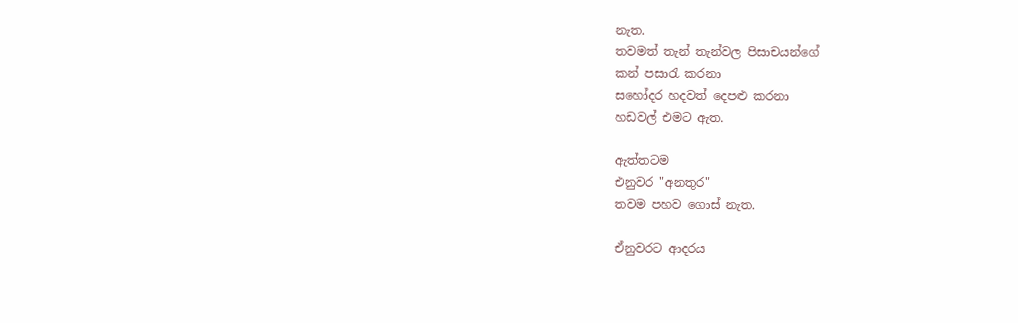නැත.
තවමත් තැන් තැන්වල පිසාචයන්ගේ
කන් පසාරැ කරනා
සහෝදර හදවත් දෙපළු කරනා
හඩවල් එමට ඇත.

ඇත්තටම
එනුවර "අනතුර"
තවම පහව ගොස් නැත.

ඒනුවරට ආදරය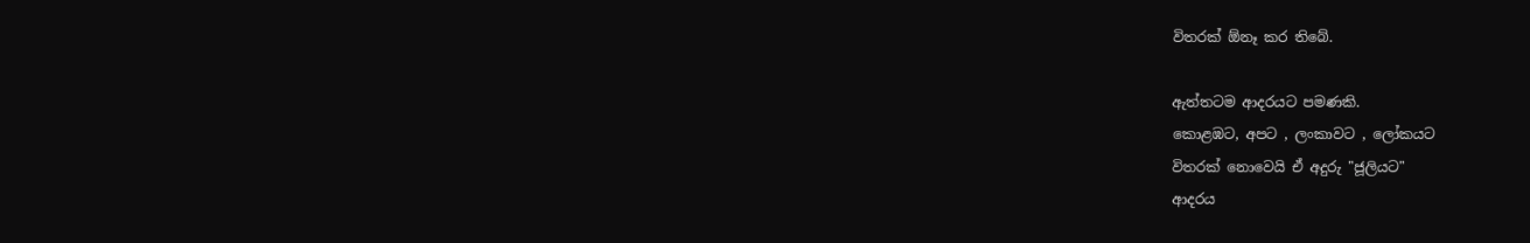විතරක් ඕනෑ කර තිබේ.

ඇත්තටම ආදරයට පමණකි.
කොළඹට, අපට , ලංකාවට , ලෝකයට
විතරක් නොවෙයි ඒ අදුරු "ජූලියට"
ආදරය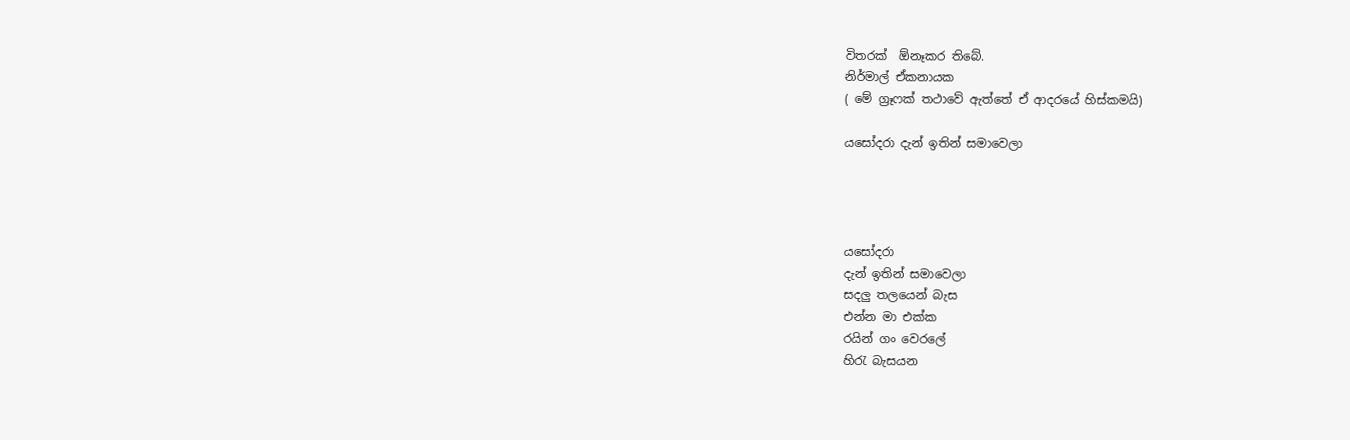විතරක්  ඕනෑකර තිබේ.
නිර්මාල් ඒකනායක
( මේ ග්‍රෑෆක් තථාවේ ඇත්තේ ඒ ආදරයේ හිස්කමයි)

යසෝදරා දැන් ඉතින් සමාවෙලා




යසෝදරා
දැන් ඉතින් සමාවෙලා
සදලු තලයෙන් බැස
එන්න මා එක්ක
රයින් ගං වෙරලේ
හිරැ බැසයන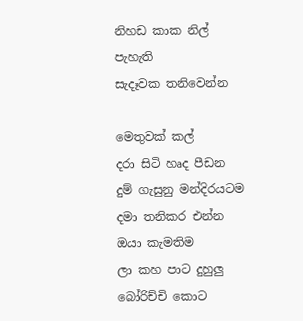නිහඩ කාක නිල් පැහැති
සැදෑවක තනිවෙන්න

මෙතුවක් කල්
දරා සිටි හෘද පීඩන
දුම් ගැසුනු මන්දිරයටම දමා තනිකර එන්න
ඔයා කැමතිම
ලා කහ පාට දුහුලු
බෝරිච්චි කොට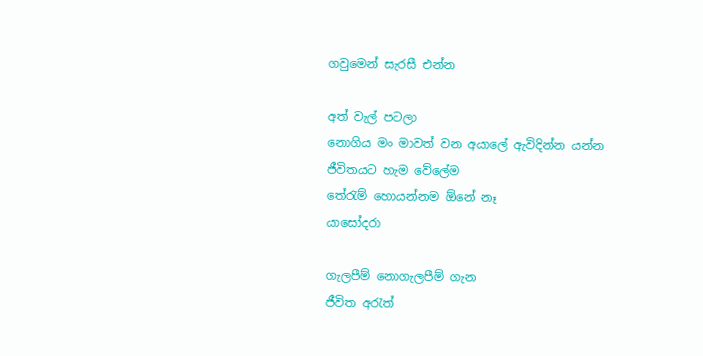ගවුමෙන් සැරසී එන්න

අත් වැල් පටලා
නොගිය මං මාවත් වන අයාලේ ඇවිදින්න යන්න
ජීවිතයට හැම වේලේම
තේරැම් හොයන්නම ඕනේ නෑ
යාසෝදරා

ගැලපීම් නොගැලපීම් ගැන
ජීවිත අරැත්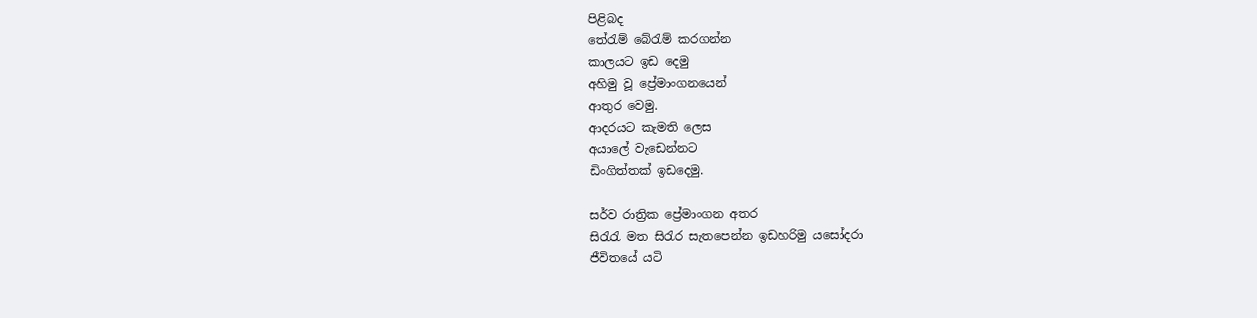පිළිබද
තේරැම් බේරැම් කරගන්න
කාලයට ඉඩ දෙමු
අහිමු වූ ප්‍රේමාංගනයෙන්
ආතුර වෙමු.
ආදරයට කැමති ලෙස
අයාලේ වැඩෙන්නට
ඩිංගිත්තක් ඉඩදෙමු.

සර්ව රාත්‍රික ප්‍රේමාංගන අතර
සිරැරැ මත සිරැර සැතපෙන්න ඉඩහරිමු යසෝදරා
ජීවිතයේ යටි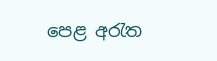පෙළ අරැත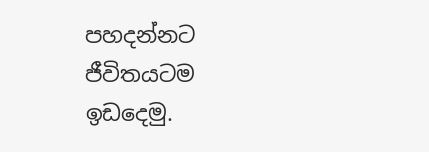පහදන්නට ජීවිතයටම ඉඩදෙමු.